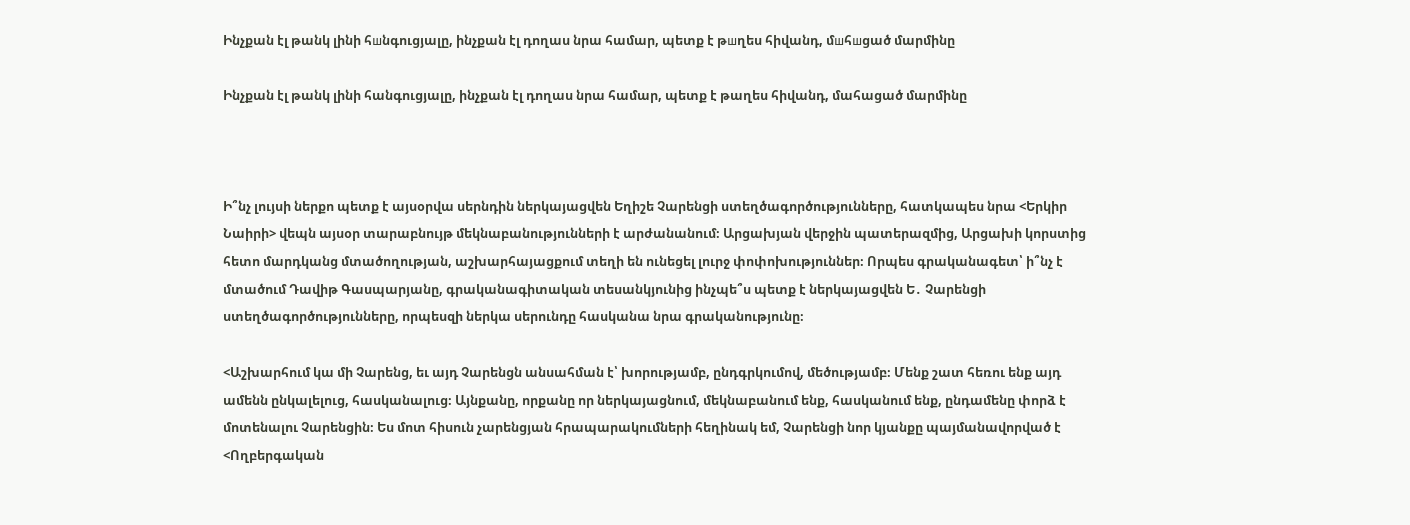Ինչքան էլ թանկ լինի հшնգուցյալը, ինչքան էլ դողաս նրա համար, պետք է թшղես հիվանդ, մшհшցած մարմինը

Ինչքան էլ թանկ լինի հանգուցյալը, ինչքան էլ դողաս նրա համար, պետք է թաղես հիվանդ, մահացած մարմինը



Ի՞նչ լույսի ներքո պետք է այսօրվա սերնդին ներկայացվեն Եղիշե Չարենցի ստեղծագործությունները, հատկապես նրա <Երկիր Նաիրի> վեպն այսօր տարաբնույթ մեկնաբանությունների է արժանանում։ Արցախյան վերջին պատերազմից, Արցախի կորստից հետո մարդկանց մտածողության, աշխարհայացքում տեղի են ունեցել լուրջ փոփոխություններ։ Որպես գրականագետ՝ ի՞նչ է մտածում Դավիթ Գասպարյանը, գրականագիտական տեսանկյունից ինչպե՞ս պետք է ներկայացվեն Ե․ Չարենցի ստեղծագործությունները, որպեսզի ներկա սերունդը հասկանա նրա գրականությունը։

<Աշխարհում կա մի Չարենց, եւ այդ Չարենցն անսահման է՝ խորությամբ, ընդգրկումով, մեծությամբ։ Մենք շատ հեռու ենք այդ ամենն ընկալելուց, հասկանալուց։ Այնքանը, որքանը որ ներկայացնում, մեկնաբանում ենք, հասկանում ենք, ընդամենը փորձ է մոտենալու Չարենցին։ Ես մոտ հիսուն չարենցյան հրապարակումների հեղինակ եմ, Չարենցի նոր կյանքը պայմանավորված է <Ողբերգական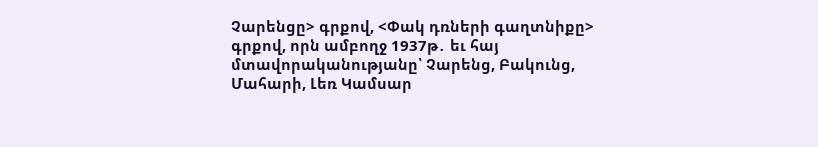Չարենցը> գրքով, <Փակ դռների գաղտնիքը> գրքով, որն ամբողջ 1937թ․ եւ հայ մտավորականությանը՝ Չարենց, Բակունց, Մահարի, Լեռ Կամսար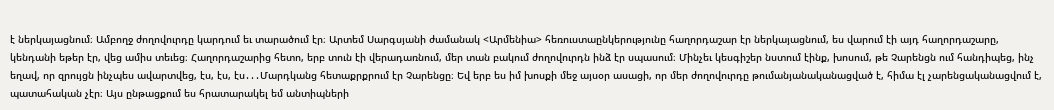է ներկայացնում։ Ամբողջ ժողովուրդը կարդում եւ տարածում էր։ Արտեմ Սարգսյանի ժամանակ <Արմենիա> հեռուստաընկերությունը հաղորդաշար էր ներկայացնում, ես վարում էի այդ հաղորդաշարը, կենդանի եթեր էր, վեց ամիս տեւեց։ Հաղորդաշարից հետո, երբ տուն էի վերադառնում, մեր տան բակում ժողովուրդն ինձ էր սպասում։ Մինչեւ կեսգիշեր նստում էինք, խոսում, թե Չարենցն ում հանդիպեց, ինչ եղավ, որ զրույցն ինչպես ավարտվեց, էս, էս, էս․․․Մարդկանց հետաքրքրում էր Չարենցը։ Եվ երբ ես իմ խոսքի մեջ այսօր ասացի, որ մեր ժողովուրդը թումանյանականացված է, հիմա էլ չարենցականացվում է, պատահական չէր։ Այս ընթացքում ես հրատարակել եմ անտիպների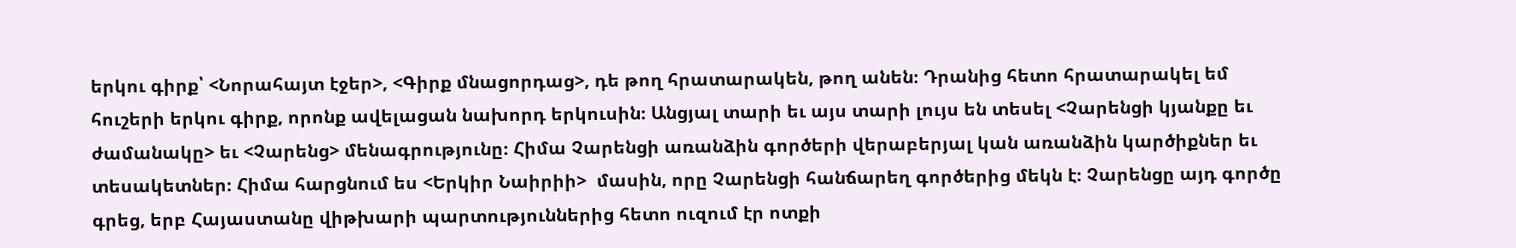երկու գիրք՝ <Նորահայտ էջեր>, <Գիրք մնացորդաց>, դե թող հրատարակեն, թող անեն։ Դրանից հետո հրատարակել եմ հուշերի երկու գիրք, որոնք ավելացան նախորդ երկուսին։ Անցյալ տարի եւ այս տարի լույս են տեսել <Չարենցի կյանքը եւ ժամանակը> եւ <Չարենց> մենագրությունը։ Հիմա Չարենցի առանձին գործերի վերաբերյալ կան առանձին կարծիքներ եւ տեսակետներ։ Հիմա հարցնում ես <Երկիր Նաիրիի>  մասին, որը Չարենցի հանճարեղ գործերից մեկն է։ Չարենցը այդ գործը գրեց, երբ Հայաստանը վիթխարի պարտություններից հետո ուզում էր ոտքի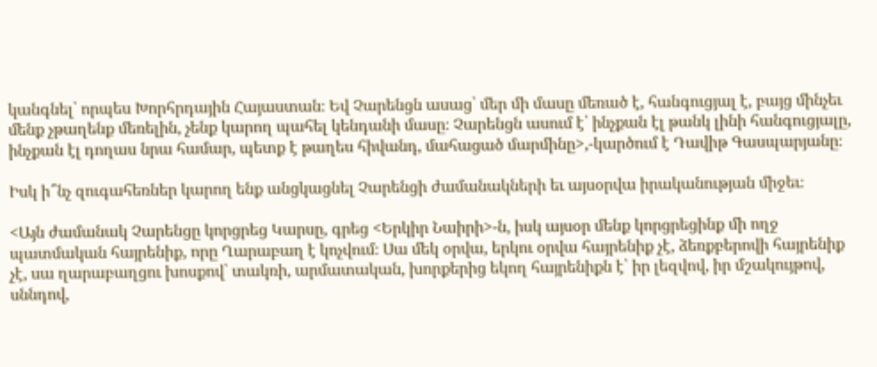կանգնել՝ որպես Խորհրդային Հայաստան։ Եվ Չարենցն ասաց՝ մեր մի մասը մեռած է, հանգուցյալ է, բայց մինչեւ մենք չթաղենք մեռելին, չենք կարող պահել կենդանի մասը։ Չարենցն ասում է՝ ինչքան էլ թանկ լինի հանգուցյալը, ինչքան էլ դողաս նրա համար, պետք է թաղես հիվանդ, մահացած մարմինը>,-կարծում է Դավիթ Գասպարյանը։

Իսկ ի՞նչ զուգահեռներ կարող ենք անցկացնել Չարենցի ժամանակների եւ այսօրվա իրականության միջեւ։

<Այն ժամանակ Չարենցը կորցրեց Կարսը, գրեց <Երկիր Նաիրի>-ն, իսկ այսօր մենք կորցրեցինք մի ողջ պատմական հայրենիք, որը Ղարաբաղ է կոչվում։ Սա մեկ օրվա, երկու օրվա հայրենիք չէ, ձեռքբերովի հայրենիք չէ, սա ղարաբաղցու խոսքով՝ տակռի, արմատական, խորքերից եկող հայրենիքն է՝ իր լեզվով, իր մշակույթով, սննդով,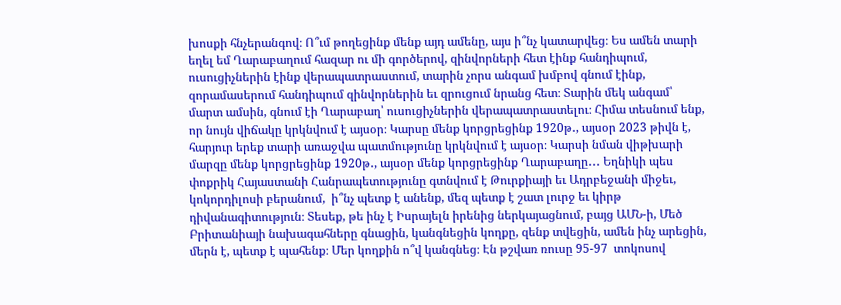խոսքի հնչերանգով։ Ո՞ւմ թողեցինք մենք այդ ամենը, այս ի՞նչ կատարվեց։ Ես ամեն տարի եղել եմ Ղարաբաղում հազար ու մի գործերով, զինվորների հետ էինք հանդիպում, ուսուցիչներին էինք վերապատրաստում, տարին չորս անգամ խմբով գնում էինք, զորամասերում հանդիպում զինվորներին եւ զրուցում նրանց հետ։ Տարին մեկ անգամ՝ մարտ ամսին, գնում էի Ղարաբաղ՝ ուսուցիչներին վերապատրաստելու։ Հիմա տեսնում ենք, որ նույն վիճակը կրկնվում է այսօր։ Կարսը մենք կորցրեցինք 1920թ․, այսօր 2023 թիվն է, հարյուր երեք տարի առաջվա պատմությունը կրկնվում է այսօր։ Կարսի նման վիթխարի մարզը մենք կորցրեցինք 1920թ․, այսօր մենք կորցրեցինք Ղարաբաղը․․․ Եղնիկի պես փոքրիկ Հայաստանի Հանրապետությունը գտնվում է Թուրքիայի եւ Ադրբեջանի միջեւ, կոկորդիլոսի բերանում,  ի՞նչ պետք է անենք, մեզ պետք է շատ լուրջ եւ կիրթ դիվանագիտություն։ Տեսեք, թե ինչ է Իսրայելն իրենից ներկայացնում, բայց ԱՄՆ-ի, Մեծ Բրիտանիայի նախագահները գնացին, կանգնեցին կողքը, զենք տվեցին, ամեն ինչ արեցին, մերն է, պետք է պահենք։ Մեր կողքին ո՞վ կանգնեց։ Էն թշվառ ռուսը 95-97  տոկոսով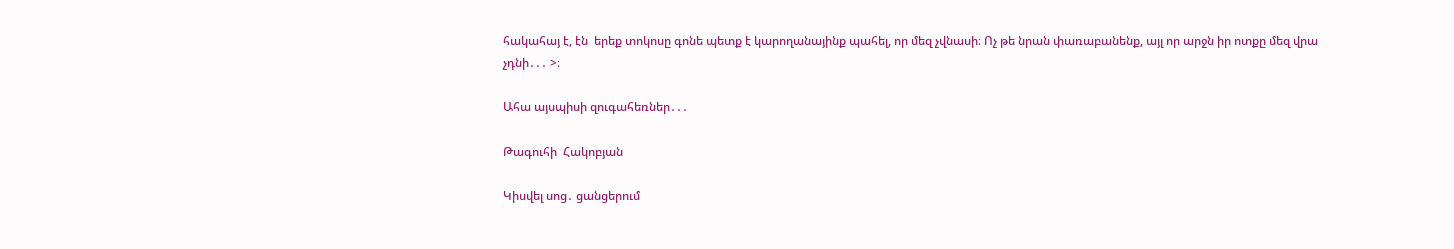հակահայ է, էն  երեք տոկոսը գոնե պետք է կարողանայինք պահել, որ մեզ չվնասի։ Ոչ թե նրան փառաբանենք, այլ որ արջն իր ոտքը մեզ վրա չդնի․․․ >։

Ահա այսպիսի զուգահեռներ․․․

Թագուհի  Հակոբյան

Կիսվել սոց․ ցանցերում